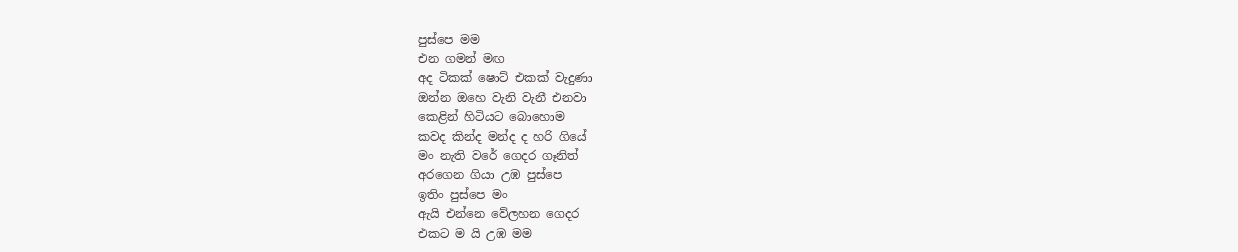පුස්පෙ මම
එන ගමන් මඟ
අද ටිකක් ෂොට් එකක් වැදුණා
ඔන්න ඔහෙ වැනි වැනී එනවා
කෙළින් හිටියට බොහොම
කවද කින්ද මන්ද ද හරි ගියේ
මං නැති වරේ ගෙදර ගෑනිත්
අරගෙන ගියා උඹ පුස්පෙ
ඉතිං පුස්පෙ මං
ඇයි එන්නෙ වේලහන ගෙදර
එකට ම යි උඹ මම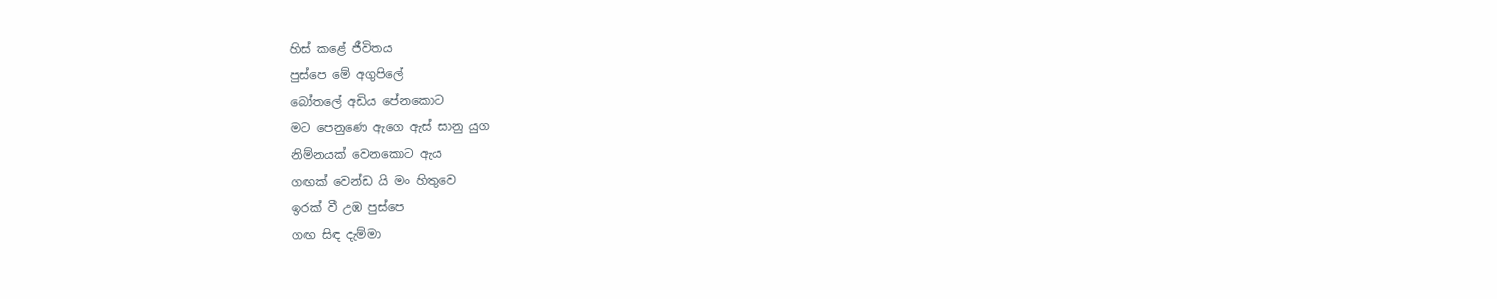හිස් කළේ ජීවිතය
පුස්පෙ මේ අගුපිලේ
බෝතලේ අඩිය පේනකොට
මට පෙනුණෙ ඇගෙ ඇස් සානු යුග
නිම්නයක් වෙනකොට ඇය
ගඟක් වෙන්ඩ යි මං හිතුවෙ
ඉරක් වී උඹ පුස්පෙ
ගඟ සිඳ දැම්මා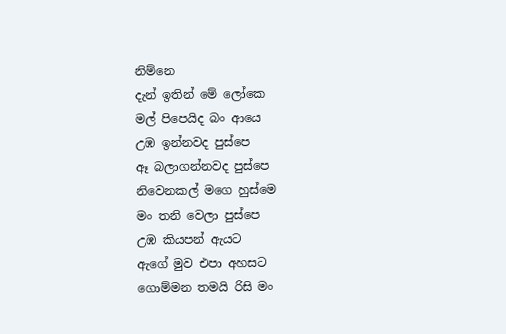නිම්නෙ
දැන් ඉතින් මේ ලෝකෙ
මල් පිපෙයිද බං ආයෙ
උඹ ඉන්නවද පුස්පෙ
ඈ බලාගන්නවද පුස්පෙ
නිවෙනකල් මගෙ හුස්මෙ
මං තනි වෙලා පුස්පෙ
උඹ කියපන් ඇයට
ඇගේ මුව එපා අහසට
ගොම්මන තමයි රිසි මං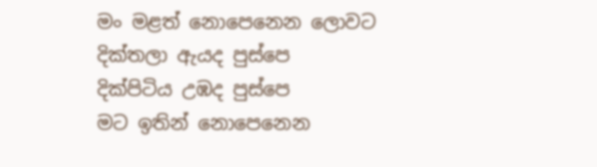මං මළත් නොපෙනෙන ලොවට
දික්තලා ඇයද පුස්පෙ
දික්පිටිය උඹද පුස්පෙ
මට ඉතින් නොපෙනෙන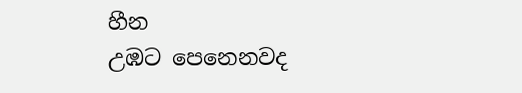හීන
උඹට පෙනෙනවද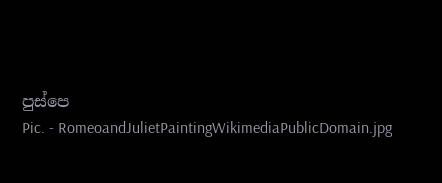පුස්පෙ
Pic. - RomeoandJulietPaintingWikimediaPublicDomain.jpg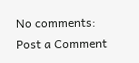No comments:
Post a Comment